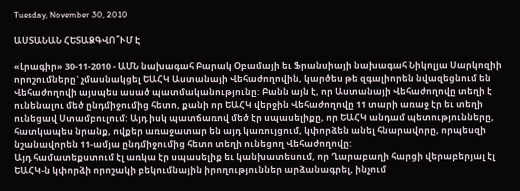Tuesday, November 30, 2010

ԱՍՏԱՆԱՆ ՀԵՏԱՁԳՎՈ՞ՒՄ Է

«Լրագիր» 30-11-2010 - ԱՄՆ նախագահ Բարակ Օբամայի եւ Ֆրանսիայի նախագահ Նիկոլյա Սարկոզիի որոշումները` չմասնակցել ԵԱՀԿ Աստանայի Վեհաժողովին, կարծես թե զգալիորեն նվազեցնում են Վեհաժողովի այսպես ասած պատմականությունը: Բանն այն է, որ Աստանայի Վեհաժողովը տեղի է ունենալու մեծ ընդմիջումից հետո, քանի որ ԵԱՀԿ վերջին Վեհաժողովը 11 տարի առաջ էր եւ տեղի ունեցավ Ստամբուլում: Այդ իսկ պատճառով մեծ էր սպասելիքը, որ ԵԱՀԿ անդամ պետությունները, հատկապես նրանք, ովքեր առաջատար են այդ կառույցում, կփորձեն անել հնարավորը, որպեսզի նշանավորեն 11-ամյա ընդմիջումից հետո տեղի ունեցող Վեհաժողովը:
Այդ համատեքստում էլ առկա էր սպասելիք եւ կանխատեսում, որ Ղարաբաղի հարցի վերաբերյալ էլ ԵԱՀԿ-ն կփորձի որոշակի բեկումնային իրողություններ արձանագրել, ինչում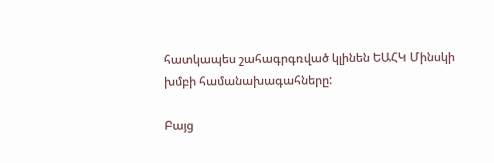հատկապես շահագրգռված կլինեն ԵԱՀԿ Մինսկի խմբի համանախագահները:

Բայց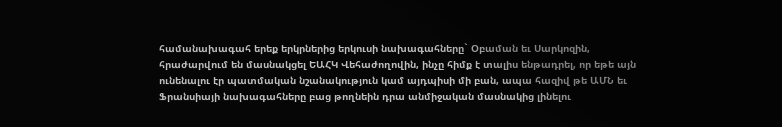համանախագահ երեք երկրներից երկուսի նախագահները` Օբաման եւ Սարկոզին, հրաժարվում են մասնակցել ԵԱՀԿ Վեհաժողովին, ինչը հիմք է տալիս ենթադրել, որ եթե այն ունենալու էր պատմական նշանակություն կամ այդպիսի մի բան, ապա հազիվ թե ԱՄՆ եւ Ֆրանսիայի նախագահները բաց թողնեին դրա անմիջական մասնակից լինելու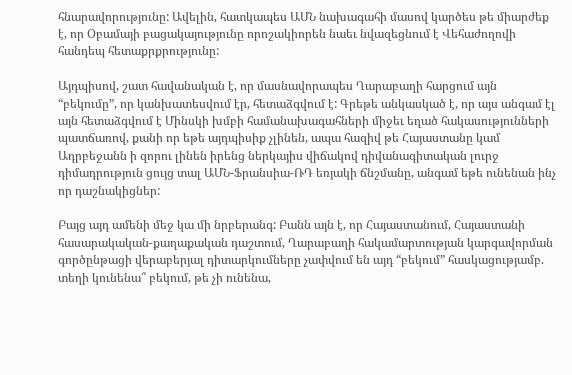հնարավորությունը: Ավելին, հատկապես ԱՄՆ նախագահի մասով կարծես թե միարժեք է, որ Օբամայի բացակայությունը որոշակիորեն նաեւ նվազեցնում է Վեհաժողովի հանդեպ հետաքրքրությունը:

Այդպիսով, շատ հավանական է, որ մասնավորապես Ղարաբաղի հարցում այն “բեկումը”, որ կանխատեսվում էր, հետաձգվում է: Գրեթե անկասկած է, որ այս անգամ էլ այն հետաձգվում է Մինսկի խմբի համանախագահների միջեւ եղած հակասությունների պատճառով, քանի որ եթե այդպիսիք չլինեն, ապա հազիվ թե Հայաստանը կամ Ադրբեջանն ի զորու լինեն իրենց ներկայիս վիճակով դիվանագիտական լուրջ դիմադրություն ցույց տալ ԱՄՆ-Ֆրանսիա-ՌԴ եռյակի ճնշմանը, անգամ եթե ունենան ինչ որ դաշնակիցներ:

Բայց այդ ամենի մեջ կա մի նրբերանգ: Բանն այն է, որ Հայաստանում, Հայաստանի հասարակական-քաղաքական դաշտում, Ղարաբաղի հակամարտության կարգավորման գործընթացի վերաբերյալ դիտարկումները չափվում են այդ “բեկում” հասկացությամբ. տեղի կունենա՞ բեկում, թե չի ունենա,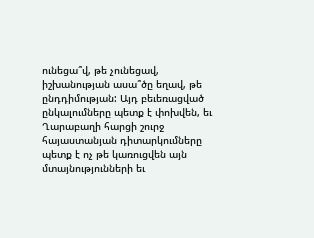ունեցա՞վ, թե չունեցավ, իշխանության ասա՞ծը եղավ, թե ընդդիմության: Այդ բեւեռացված ընկալումները պետք է փոխվեն, եւ Ղարաբաղի հարցի շուրջ հայաստանյան դիտարկումները պետք է ոչ թե կառուցվեն այն մտայնությունների եւ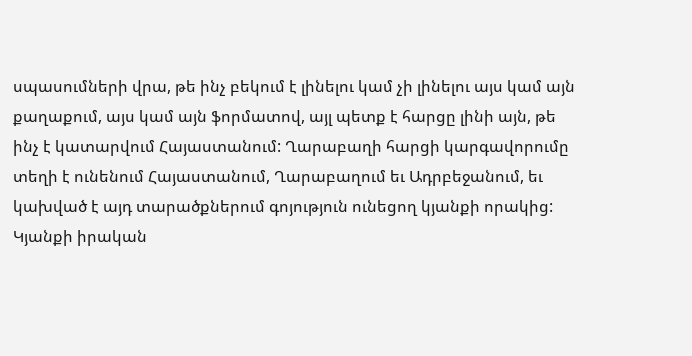սպասումների վրա, թե ինչ բեկում է լինելու կամ չի լինելու այս կամ այն քաղաքում, այս կամ այն ֆորմատով, այլ պետք է հարցը լինի այն, թե ինչ է կատարվում Հայաստանում: Ղարաբաղի հարցի կարգավորումը տեղի է ունենում Հայաստանում, Ղարաբաղում եւ Ադրբեջանում, եւ կախված է այդ տարածքներում գոյություն ունեցող կյանքի որակից: Կյանքի իրական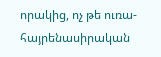որակից, ոչ թե ուռա-հայրենասիրական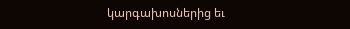կարգախոսներից եւ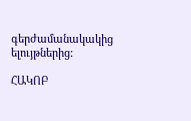գերժամանակակից ելույթներից:

ՀԱԿՈԲ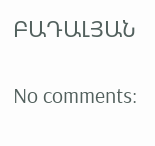ԲԱԴԱԼՅԱՆ

No comments: